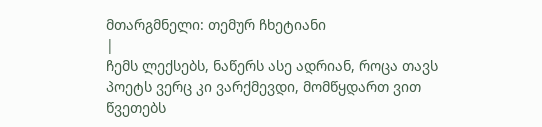მთარგმნელი: თემურ ჩხეტიანი
|
ჩემს ლექსებს, ნაწერს ასე ადრიან, როცა თავს პოეტს ვერც კი ვარქმევდი, მომწყდართ ვით წვეთებს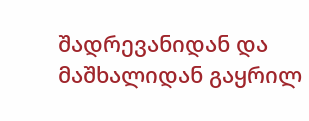შადრევანიდან და მაშხალიდან გაყრილ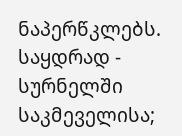ნაპერწკლებს.
საყდრად - სურნელში საკმეველისა;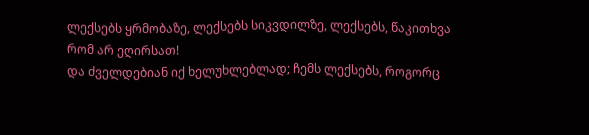ლექსებს ყრმობაზე, ლექსებს სიკვდილზე, ლექსებს, წაკითხვა რომ არ ეღირსათ!
და ძველდებიან იქ ხელუხლებლად; ჩემს ლექსებს, როგორც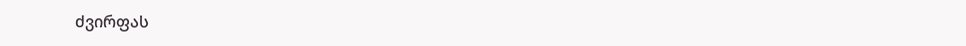ძვირფას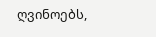ღვინოებს,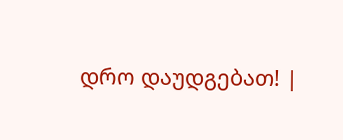დრო დაუდგებათ! |